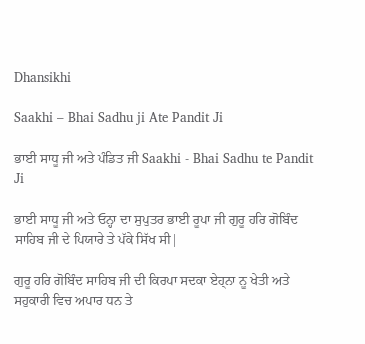Dhansikhi

Saakhi – Bhai Sadhu ji Ate Pandit Ji

ਭਾਈ ਸਾਧੂ ਜੀ ਅਤੇ ਪੰਡਿਤ ਜੀ Saakhi - Bhai Sadhu te Pandit Ji

ਭਾਈ ਸਾਧੂ ਜੀ ਅਤੇ ਓਨ੍ਹਾ ਦਾ ਸੁਪੁਤਰ ਭਾਈ ਰੂਪਾ ਜੀ ਗੁਰੂ ਹਰਿ ਗੋਬਿੰਦ ਸਾਹਿਬ ਜੀ ਦੇ ਪਿਯਾਰੇ ਤੇ ਪੱਕੇ ਸਿੱਖ ਸੀ|

ਗੁਰੂ ਹਰਿ ਗੋਬਿੰਦ ਸਾਹਿਬ ਜੀ ਦੀ ਕਿਰਪਾ ਸਦਕਾ ਏਹ੍ਨਾ ਨੂ ਖੇਤੀ ਅਤੇ ਸਹੁਕਾਰੀ ਵਿਚ ਅਪਾਰ ਧਨ ਤੇ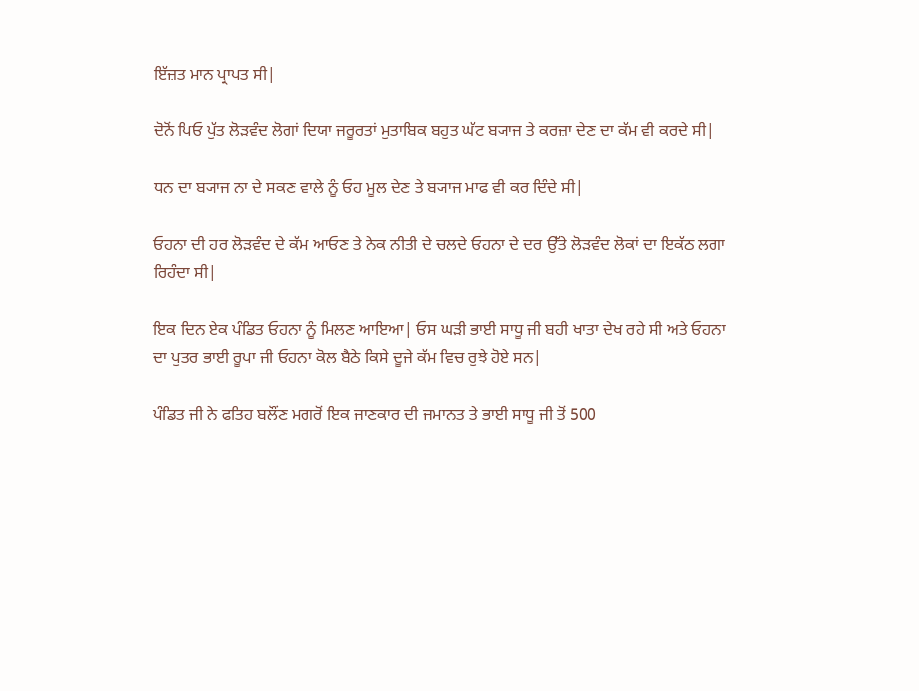ਇੱਜ਼ਤ ਮਾਨ ਪ੍ਰਾਪਤ ਸੀ|

ਦੋਨੋਂ ਪਿਓ ਪੁੱਤ ਲੋੜਵੰਦ ਲੋਗਾਂ ਦਿਯਾ ਜਰੂਰਤਾਂ ਮੁਤਾਬਿਕ ਬਹੁਤ ਘੱਟ ਬ੍ਯਾਜ ਤੇ ਕਰਜ਼ਾ ਦੇਣ ਦਾ ਕੱਮ ਵੀ ਕਰਦੇ ਸੀ|

ਧਨ ਦਾ ਬ੍ਯਾਜ ਨਾ ਦੇ ਸਕਣ ਵਾਲੇ ਨੂੰ ਓਹ ਮੂਲ ਦੇਣ ਤੇ ਬ੍ਯਾਜ ਮਾਫ ਵੀ ਕਰ ਦਿੰਦੇ ਸੀ|

ਓਹਨਾ ਦੀ ਹਰ ਲੋੜਵੰਦ ਦੇ ਕੱਮ ਆਓਣ ਤੇ ਨੇਕ ਨੀਤੀ ਦੇ ਚਲਦੇ ਓਹਨਾ ਦੇ ਦਰ ਉੱਤੇ ਲੋੜਵੰਦ ਲੋਕਾਂ ਦਾ ਇਕੱਠ ਲਗਾ ਰਿਹੰਦਾ ਸੀ|

ਇਕ ਦਿਨ ਏਕ ਪੰਡਿਤ ਓਹਨਾ ਨੂੰ ਮਿਲਣ ਆਇਆ| ਓਸ ਘੜੀ ਭਾਈ ਸਾਧੂ ਜੀ ਬਹੀ ਖਾਤਾ ਦੇਖ ਰਹੇ ਸੀ ਅਤੇ ਓਹਨਾ ਦਾ ਪੁਤਰ ਭਾਈ ਰੂਪਾ ਜੀ ਓਹਨਾ ਕੋਲ ਬੈਠੇ ਕਿਸੇ ਦੂਜੇ ਕੱਮ ਵਿਚ ਰੁਝੇ ਹੋਏ ਸਨ|

ਪੰਡਿਤ ਜੀ ਨੇ ਫਤਿਹ ਬਲੌਂਣ ਮਗਰੋਂ ਇਕ ਜਾਣਕਾਰ ਦੀ ਜਮਾਨਤ ਤੇ ਭਾਈ ਸਾਧੂ ਜੀ ਤੋਂ 500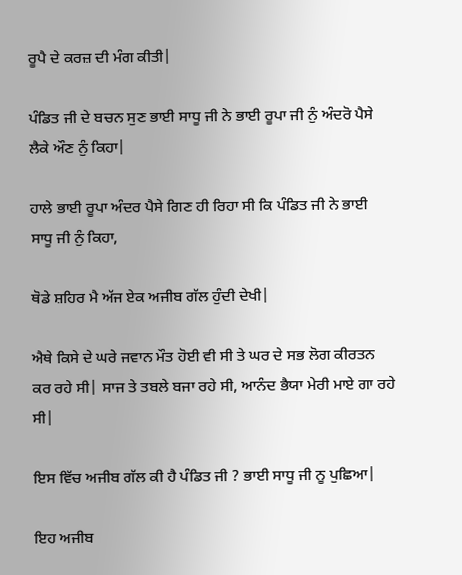ਰੂਪੈ ਦੇ ਕਰਜ਼ ਦੀ ਮੰਗ ਕੀਤੀ|

ਪੰਡਿਤ ਜੀ ਦੇ ਬਚਨ ਸੁਣ ਭਾਈ ਸਾਧੂ ਜੀ ਨੇ ਭਾਈ ਰੂਪਾ ਜੀ ਨੁੰ ਅੰਦਰੋ ਪੈਸੇ ਲੈਕੇ ਔਣ ਨੁੰ ਕਿਹਾ|

ਹਾਲੇ ਭਾਈ ਰੂਪਾ ਅੰਦਰ ਪੈਸੇ ਗਿਣ ਹੀ ਰਿਹਾ ਸੀ ਕਿ ਪੰਡਿਤ ਜੀ ਨੇ ਭਾਈ ਸਾਧੂ ਜੀ ਨੁੰ ਕਿਹਾ,

ਥੋਡੇ ਸ਼ਹਿਰ ਮੈ ਅੱਜ ਏਕ ਅਜੀਬ ਗੱਲ ਹੁੰਦੀ ਦੇਖੀ|

ਐਥੇ ਕਿਸੇ ਦੇ ਘਰੇ ਜਵਾਨ ਮੌਤ ਹੋਈ ਵੀ ਸੀ ਤੇ ਘਰ ਦੇ ਸਭ ਲੋਗ ਕੀਰਤਨ ਕਰ ਰਹੇ ਸੀ| ਸਾਜ ਤੇ ਤਬਲੇ ਬਜਾ ਰਹੇ ਸੀ, ਆਨੰਦ ਭੈਯਾ ਮੇਰੀ ਮਾਏ ਗਾ ਰਹੇ ਸੀ|

ਇਸ ਵਿੱਚ ਅਜੀਬ ਗੱਲ ਕੀ ਹੈ ਪੰਡਿਤ ਜੀ ? ਭਾਈ ਸਾਧੂ ਜੀ ਨੂ ਪੁਛਿਆ|

ਇਹ ਅਜੀਬ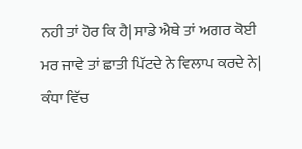ਨਹੀ ਤਾਂ ਹੋਰ ਕਿ ਹੈ| ਸਾਡੇ ਐਥੇ ਤਾਂ ਅਗਰ ਕੋਈ ਮਰ ਜਾਵੇ ਤਾਂ ਛਾਤੀ ਪਿੱਟਦੇ ਨੇ ਵਿਲਾਪ ਕਰਦੇ ਨੇ| ਕੰਧਾ ਵਿੱਚ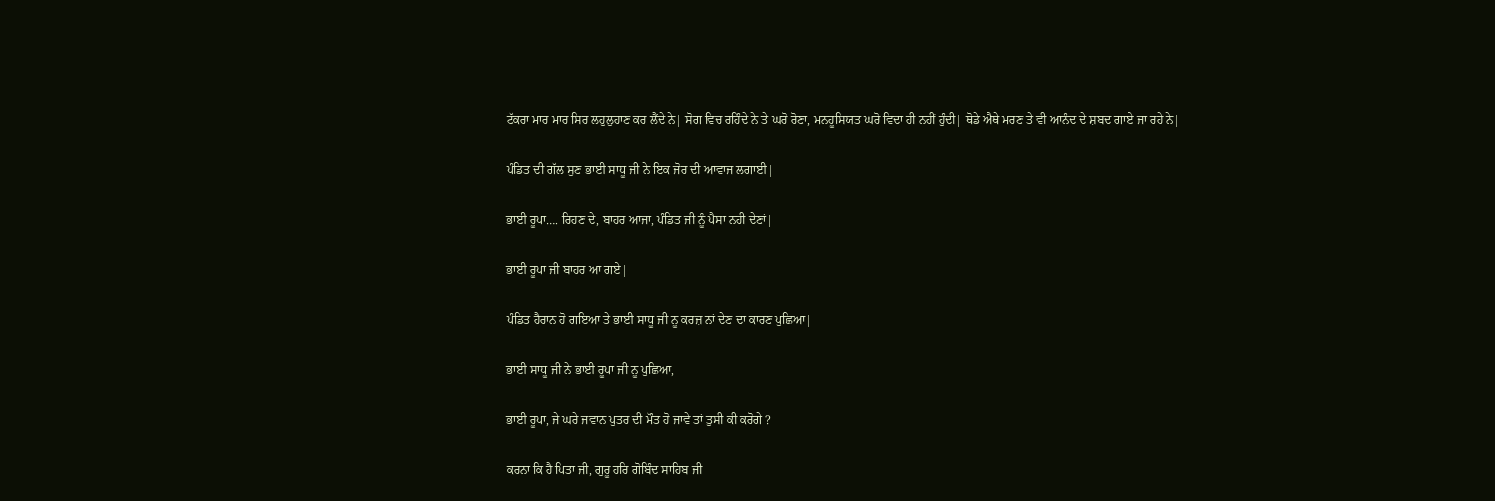ਟੱਕਰਾ ਮਾਰ ਮਾਰ ਸਿਰ ਲਹੁਲੁਹਾਣ ਕਰ ਲੈਂਦੇ ਨੇ| ਸੋਗ ਵਿਚ ਰਹਿੰਦੇ ਨੇ ਤੇ ਘਰੋ ਰੋਣਾ, ਮਨਹੂਸਿਯਤ ਘਰੋ ਵਿਦਾ ਹੀ ਨਹੀਂ ਹੁੰਦੀ| ਥੋਡੇ ਐਥੇ ਮਰਣ ਤੇ ਵੀ ਆਨੰਦ ਦੇ ਸ਼ਬਦ ਗਾਏ ਜਾ ਰਹੇ ਨੇ|

ਪੰਡਿਤ ਦੀ ਗੱਲ ਸੁਣ ਭਾਈ ਸਾਧੂ ਜੀ ਨੇ ਇਕ ਜੋਰ ਦੀ ਆਵਾਜ ਲਗਾਈ|

ਭਾਈ ਰੂਪਾ…. ਰਿਹਣ ਦੇ, ਬਾਹਰ ਆਜਾ, ਪੰਡਿਤ ਜੀ ਨੂੰ ਪੈਸਾ ਨਹੀ ਦੇਣਾਂ|

ਭਾਈ ਰੂਪਾ ਜੀ ਬਾਹਰ ਆ ਗਏ|

ਪੰਡਿਤ ਹੈਰਾਨ ਹੋ ਗਇਆ ਤੇ ਭਾਈ ਸਾਧੂ ਜੀ ਨੂ ਕਰਜ਼ ਨਾਂ ਦੇਣ ਦਾ ਕਾਰਣ ਪੁਛਿਆ|

ਭਾਈ ਸਾਧੂ ਜੀ ਨੇ ਭਾਈ ਰੂਪਾ ਜੀ ਨੂ ਪੁਛਿਆ,

ਭਾਈ ਰੂਪਾ, ਜੇ ਘਰੇ ਜਵਾਨ ਪੁਤਰ ਦੀ ਮੌਤ ਹੋ ਜਾਵੇ ਤਾਂ ਤੁਸੀ ਕੀ ਕਰੋਗੇ ?

ਕਰਨਾ ਕਿ ਹੈ ਪਿਤਾ ਜੀ, ਗੁਰੂ ਹਰਿ ਗੋਬਿੰਦ ਸਾਹਿਬ ਜੀ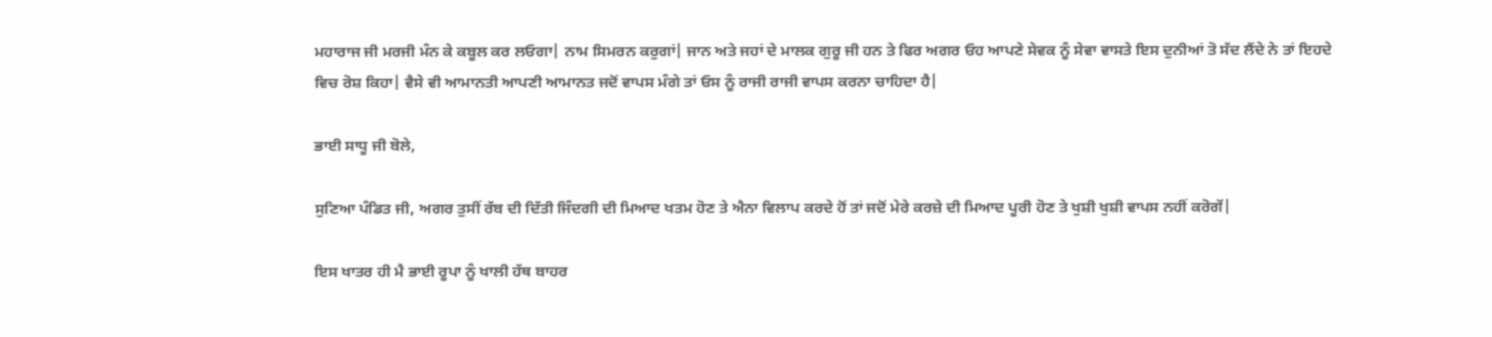ਮਹਾਰਾਜ ਜੀ ਮਰਜੀ ਮੰਨ ਕੇ ਕਬੂਲ ਕਰ ਲਓਗਾ| ਨਾਮ ਸਿਮਰਨ ਕਰੁਗਾਂ| ਜਾਨ ਅਤੇ ਜਹਾਂ ਦੇ ਮਾਲਕ ਗੁਰੂ ਜੀ ਹਨ ਤੇ ਫਿਰ ਅਗਰ ਓਹ ਆਪਣੇ ਸੇਵਕ ਨੂੰ ਸੇਵਾ ਵਾਸਤੇ ਇਸ ਦੁਨੀਆਂ ਤੋ ਸੱਦ ਲੈਂਦੇ ਨੇ ਤਾਂ ਇਹਦੇ
ਵਿਚ ਰੋਸ਼ ਕਿਹਾ| ਵੈਸੇ ਵੀ ਆਮਾਨਤੀ ਆਪਣੀ ਆਮਾਨਤ ਜਦੋਂ ਵਾਪਸ ਮੰਗੇ ਤਾਂ ਓਸ ਨੂੰ ਰਾਜੀ ਰਾਜੀ ਵਾਪਸ ਕਰਨਾ ਚਾਹਿਦਾ ਹੈ|

ਭਾਈ ਸਾਧੂ ਜੀ ਬੋਲੇ,

ਸੁਣਿਆ ਪੰਡਿਤ ਜੀ, ਅਗਰ ਤੁਸੀਂ ਰੱਬ ਦੀ ਦਿੱਤੀ ਜਿੰਦਗੀ ਦੀ ਮਿਆਦ ਖਤਮ ਹੋਣ ਤੇ ਐਨਾ ਵਿਲਾਪ ਕਰਦੇ ਹੋਂ ਤਾਂ ਜਦੋਂ ਮੇਰੇ ਕਰਜ਼ੇ ਦੀ ਮਿਆਦ ਪੂਰੀ ਹੋਣ ਤੇ ਖੁਸ਼ੀ ਖੁਸ਼ੀ ਵਾਪਸ ਨਹੀਂ ਕਰੋਗੇਂ|

ਇਸ ਖਾਤਰ ਹੀ ਮੈ ਭਾਈ ਰੂਪਾ ਨੂੰ ਖਾਲੀ ਹੱਥ ਬਾਹਰ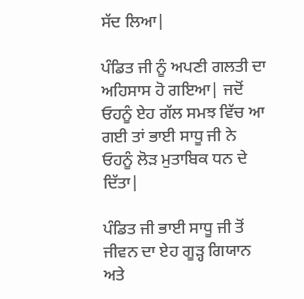ਸੱਦ ਲਿਆ|

ਪੰਡਿਤ ਜੀ ਨੂੰ ਅਪਣੀ ਗਲਤੀ ਦਾ ਅਹਿਸਾਸ ਹੋ ਗਇਆ| ਜਦੋਂ ਓਹਨੂੰ ਏਹ ਗੱਲ ਸਮਝ ਵਿੱਚ ਆ ਗਈ ਤਾਂ ਭਾਈ ਸਾਧੂ ਜੀ ਨੇ ਓਹਨੂੰ ਲੋੜ ਮੁਤਾਬਿਕ ਧਨ ਦੇ ਦਿੱਤਾ|

ਪੰਡਿਤ ਜੀ ਭਾਈ ਸਾਧੂ ਜੀ ਤੋਂ ਜੀਵਨ ਦਾ ਏਹ ਗੂੜ੍ਹ ਗਿਯਾਨ ਅਤੇ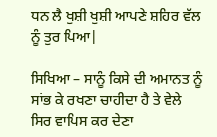ਧਨ ਲੈ ਖੁਸ਼ੀ ਖੁਸ਼ੀ ਆਪਣੇ ਸ਼ਹਿਰ ਵੱਲ ਨੂੰ ਤੁਰ ਪਿਆ|

ਸਿਖਿਆ – ਸਾਨੂੰ ਕਿਸੇ ਦੀ ਅਮਾਨਤ ਨੂੰ ਸਾਂਭ ਕੇ ਰਖਣਾ ਚਾਹੀਦਾ ਹੈ ਤੇ ਵੇਲੇ ਸਿਰ ਵਾਪਿਸ ਕਰ ਦੇਣਾ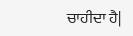ਚਾਹੀਦਾ ਹੈ|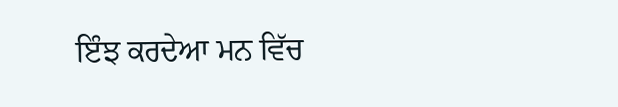ਇੰਝ ਕਰਦੇਆ ਮਨ ਵਿੱਚ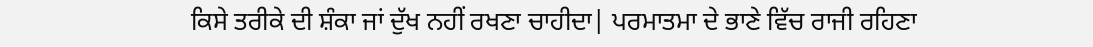ਕਿਸੇ ਤਰੀਕੇ ਦੀ ਸ਼ੰਕਾ ਜਾਂ ਦੁੱਖ ਨਹੀਂ ਰਖਣਾ ਚਾਹੀਦਾ| ਪਰਮਾਤਮਾ ਦੇ ਭਾਣੇ ਵਿੱਚ ਰਾਜੀ ਰਹਿਣਾ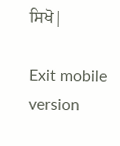ਸਿਖੋ|

Exit mobile version